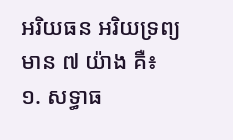អរិយធន អរិយទ្រព្យមាន ៧ យ៉ាង គឺ៖
១. សទ្ធាធ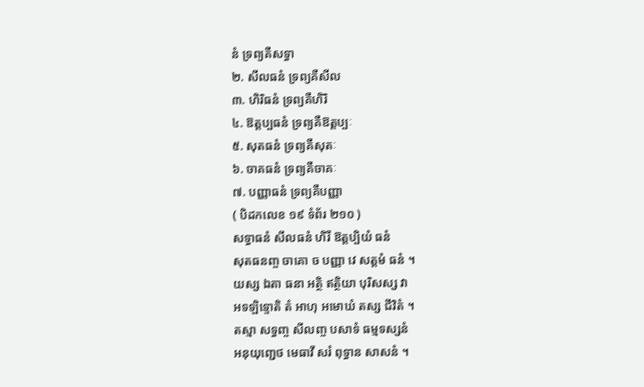នំ ទ្រព្យគឺសទ្ធា
២. សីលធនំ ទ្រព្យគឺសីល
៣. ហិរិធនំ ទ្រព្យគឺហិរិ
៤. ឱត្តប្បធនំ ទ្រព្យគឺឱត្តប្បៈ
៥. សុតធនំ ទ្រព្យគឺសុតៈ
៦. ចាគធនំ ទ្រព្យគឺចាគៈ
៧. បញ្ញាធនំ ទ្រព្យគឺបញ្ញា
( បិដកលេខ ១៩ ទំព័រ ២១០ )
សទ្ធាធនំ សីលធនំ ហិរី ឱត្តប្បិយំ ធនំ
សុតធនញ្ច ចាគោ ច បញ្ញា វេ សត្តមំ ធនំ ។
យស្ស ឯតា ធនា អត្ថិ ឥត្ថិយា បុរិសស្ស វា
អទឡិទ្ទោតិ តំ អាហុ អមោឃំ តស្ស ជីវិតំ ។
តស្មា សទ្ធញ្ច សីលញ្ច បសាទំ ធម្មទស្សនំ
អនុយុញ្ជេថ មេធាវី សរំ ពុទ្ធាន សាសនំ ។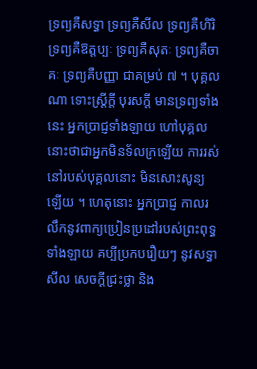ទ្រព្យគឺសទ្ធា ទ្រព្យគឺសីល ទ្រព្យគឺហិរិ ទ្រព្យគឺឱត្តប្បៈ ទ្រព្យគឺសុតៈ ទ្រព្យគឺចាគៈ ទ្រព្យគឺបញ្ញា ជាគម្រប់ ៧ ។ បុគ្គលណា ទោះស្ត្រីក្ដី បុរសក្ដី មានទ្រព្យទាំងនេះ អ្នកប្រាជ្ញទាំងឡាយ ហៅបុគ្គលនោះថាជាអ្នកមិនទ័លក្រឡើយ ការរស់នៅរបស់បុគ្គលនោះ មិនសោះសូន្យឡើយ ។ ហេតុនោះ អ្នកប្រាជ្ញ កាលរលឹកនូវពាក្យប្រៀនប្រដៅរបស់ព្រះពុទ្ធទាំងឡាយ គប្បីប្រកបរឿយៗ នូវសទ្ធា សីល សេចក្ដីជ្រះថ្លា និង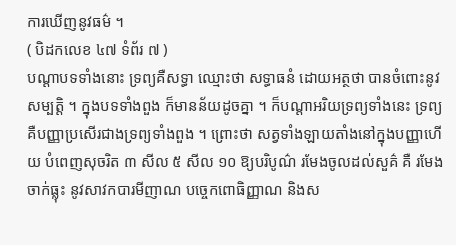ការឃើញនូវធម៌ ។
( បិដកលេខ ៤៧ ទំព័រ ៧ )
បណ្ដាបទទាំងនោះ ទ្រព្យគឺសទ្ធា ឈ្មោះថា សទ្ធាធនំ ដោយអត្ថថា បានចំពោះនូវសម្បត្តិ ។ ក្នុងបទទាំងពួង ក៏មានន័យដូចគ្នា ។ ក៏បណ្ដាអរិយទ្រព្យទាំងនេះ ទ្រព្យគឺបញ្ញាប្រសើរជាងទ្រព្យទាំងពួង ។ ព្រោះថា សត្វទាំងឡាយតាំងនៅក្នុងបញ្ញាហើយ បំពេញសុចរិត ៣ សីល ៥ សីល ១០ ឱ្យបរិបូណ៌ រមែងចូលដល់សួគ៌ គឺ រមែងចាក់ធ្លុះ នូវសាវកបារមីញាណ បច្ចេកពោធិញ្ញាណ និងស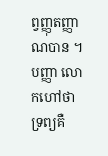ព្វញ្ញុតញ្ញាណបាន ។ បញ្ញា លោកហៅថា ទ្រព្យគឺ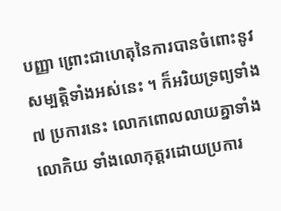បញ្ញា ព្រោះជាហេតុនៃការបានចំពោះនូវសម្បត្តិទាំងអស់នេះ ។ ក៏អរិយទ្រព្យទាំង ៧ ប្រការនេះ លោកពោលលាយគ្នាទាំងលោកិយ ទាំងលោកុត្តរដោយប្រការ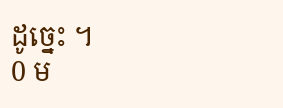ដូច្នេះ ។
0 ម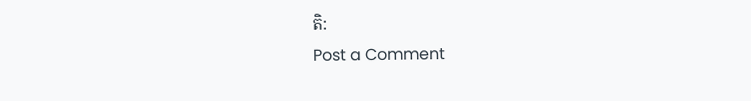តិ:
Post a Comment